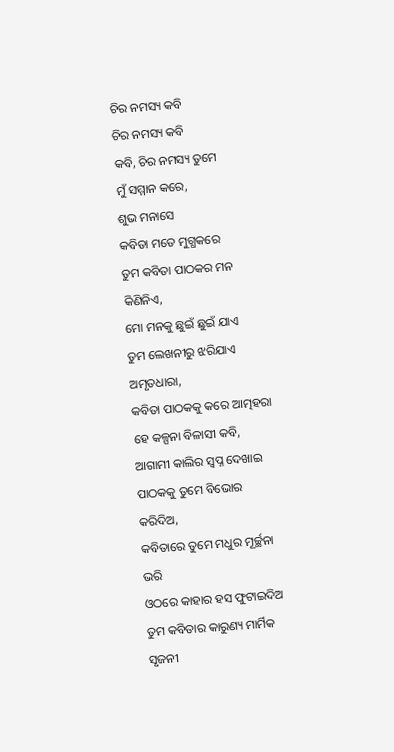ଚିର ନମସ୍ୟ କବି
ଚିର ନମସ୍ୟ କବି
କବି, ଚିର ନମସ୍ୟ ତୁମେ
ମୁଁ ସମ୍ମାନ କରେ,
ଶୁଭ ମନାସେ
କବିତା ମତେ ମୁଗ୍ଧକରେ
ତୁମ କବିତା ପାଠକର ମନ କିଣିନିଏ,
ମୋ ମନକୁ ଛୁଇଁ ଛୁଇଁ ଯାଏ
ତୁମ ଲେଖନୀରୁ ଝରିଯାଏ ଅମୃତଧାରା,
କବିତା ପାଠକକୁ କରେ ଆତ୍ମହରା
ହେ କଳ୍ପନା ବିଳାସୀ କବି,
ଆଗାମୀ କାଲିର ସ୍ବପ୍ନ ଦେଖାଇ
ପାଠକକୁ ତୁମେ ବିଭୋର କରିଦିଅ,
କବିତାରେ ତୁମେ ମଧୁର ମୂର୍ଚ୍ଛନା ଭରି
ଓଠରେ କାହାର ହସ ଫୁଟାଇଦିଅ
ତୁମ କବିତାର କାରୁଣ୍ୟ ମାର୍ମିକ ସୃଜନୀ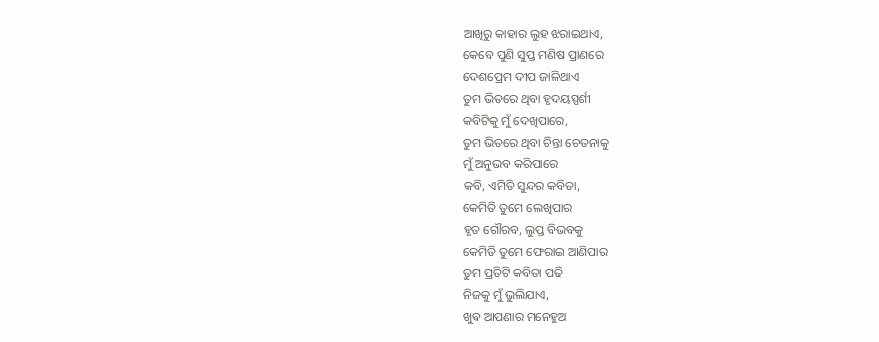ଆଖିରୁ କାହାର ଲୁହ ଝରାଇଥାଏ,
କେବେ ପୁଣି ସୁପ୍ତ ମଣିଷ ପ୍ରାଣରେ
ଦେଶପ୍ରେମ ଦୀପ ଜାଳିଥାଏ
ତୁମ ଭିତରେ ଥିବା ହୃଦୟସ୍ପର୍ଶୀ
କବିଟିକୁ ମୁଁ ଦେଖିପାରେ,
ତୁମ ଭିତରେ ଥିବା ଚିନ୍ତା ଚେତନାକୁ
ମୁଁ ଅନୁଭବ କରିପାରେ
କବି, ଏମିତି ସୁନ୍ଦର କବିତା,
କେମିତି ତୁମେ ଲେଖିପାର
ହୃତ ଗୌରବ, ଲୁପ୍ତ ବିଭବକୁ
କେମିତି ତୁମେ ଫେରାଇ ଆଣିପାର
ତୁମ ପ୍ରତିଟି କବିତା ପଢି
ନିଜକୁ ମୁଁ ଭୁଲିଯାଏ,
ଖୁଵ ଆପଣାର ମନେହୁଅ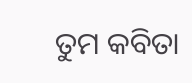ତୁମ କବିତା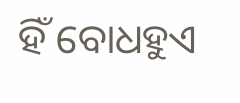ହିଁ ବୋଧହୁଏ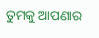ତୁମକୁ ଆପଣାର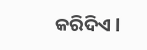କରିଦିଏ l